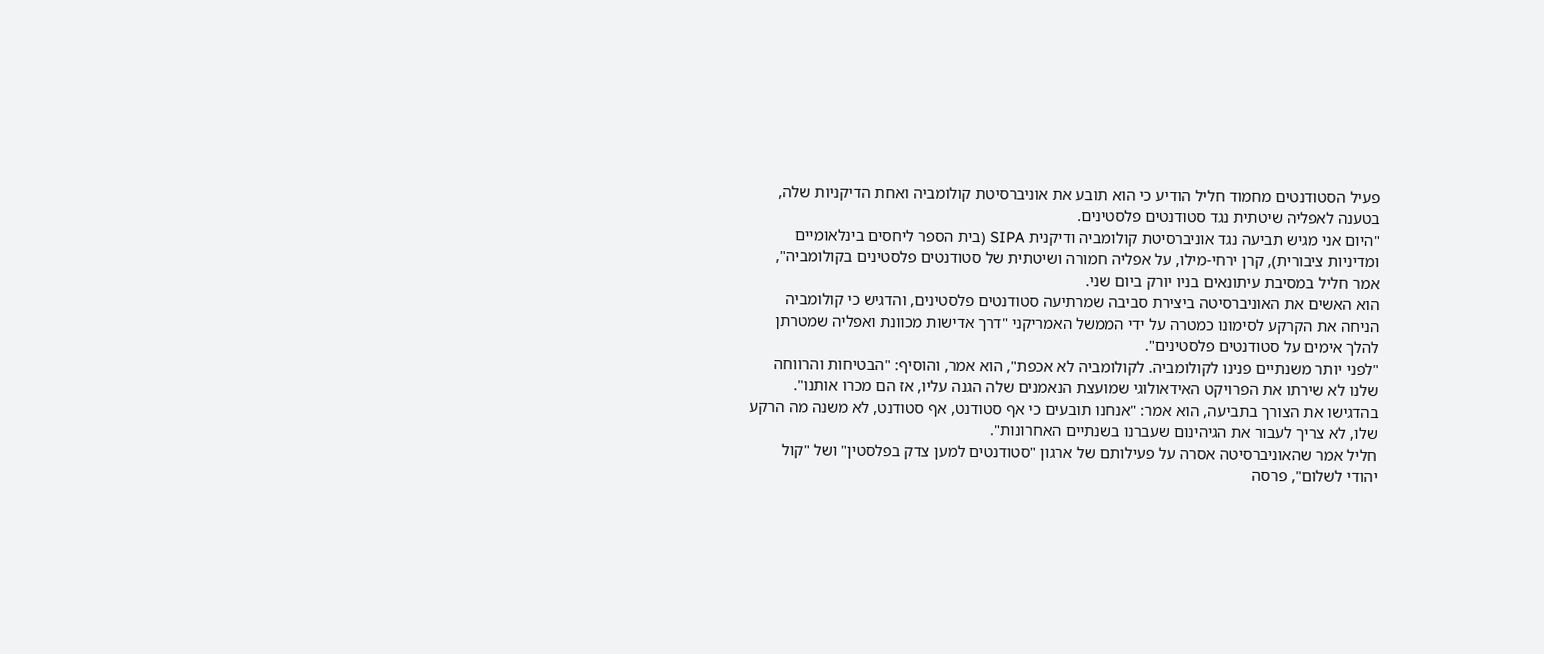פעיל הסטודנטים מחמוד חליל הודיע כי הוא תובע את אוניברסיטת קולומביה ואחת הדיקניות שלה, בטענה לאפליה שיטתית נגד סטודנטים פלסטינים.
"היום אני מגיש תביעה נגד אוניברסיטת קולומביה ודיקנית SIPA (בית הספר ליחסים בינלאומיים ומדיניות ציבורית), קרן ירחי-מילו, על אפליה חמורה ושיטתית של סטודנטים פלסטינים בקולומביה", אמר חליל במסיבת עיתונאים בניו יורק ביום שני.
הוא האשים את האוניברסיטה ביצירת סביבה שמרתיעה סטודנטים פלסטינים, והדגיש כי קולומביה הניחה את הקרקע לסימונו כמטרה על ידי הממשל האמריקני "דרך אדישות מכוונת ואפליה שמטרתן להלך אימים על סטודנטים פלסטינים".
"לפני יותר משנתיים פנינו לקולומביה. לקולומביה לא אכפת", הוא אמר, והוסיף: "הבטיחות והרווחה שלנו לא שירתו את הפרויקט האידאולוגי שמועצת הנאמנים שלה הגנה עליו, אז הם מכרו אותנו".
בהדגישו את הצורך בתביעה, הוא אמר: "אנחנו תובעים כי אף סטודנט, אף סטודנט, לא משנה מה הרקע שלו, לא צריך לעבור את הגיהינום שעברנו בשנתיים האחרונות".
חליל אמר שהאוניברסיטה אסרה על פעילותם של ארגון "סטודנטים למען צדק בפלסטין" ושל "קול יהודי לשלום", פרסה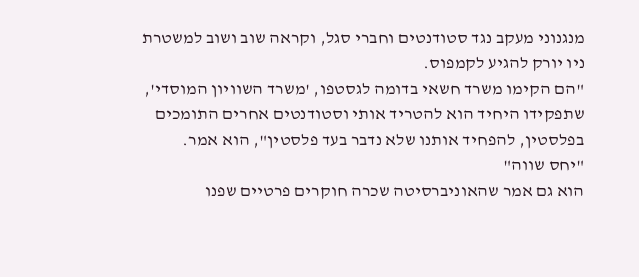מנגנוני מעקב נגד סטודנטים וחברי סגל, וקראה שוב ושוב למשטרת ניו יורק להגיע לקמפוס.
"הם הקימו משרד חשאי בדומה לגסטפו, 'משרד השוויון המוסדי', שתפקידו היחיד הוא להטריד אותי וסטודנטים אחרים התומכים בפלסטין, להפחיד אותנו שלא נדבר בעד פלסטין", הוא אמר.
"יחס שווה"
הוא גם אמר שהאוניברסיטה שכרה חוקרים פרטיים שפנו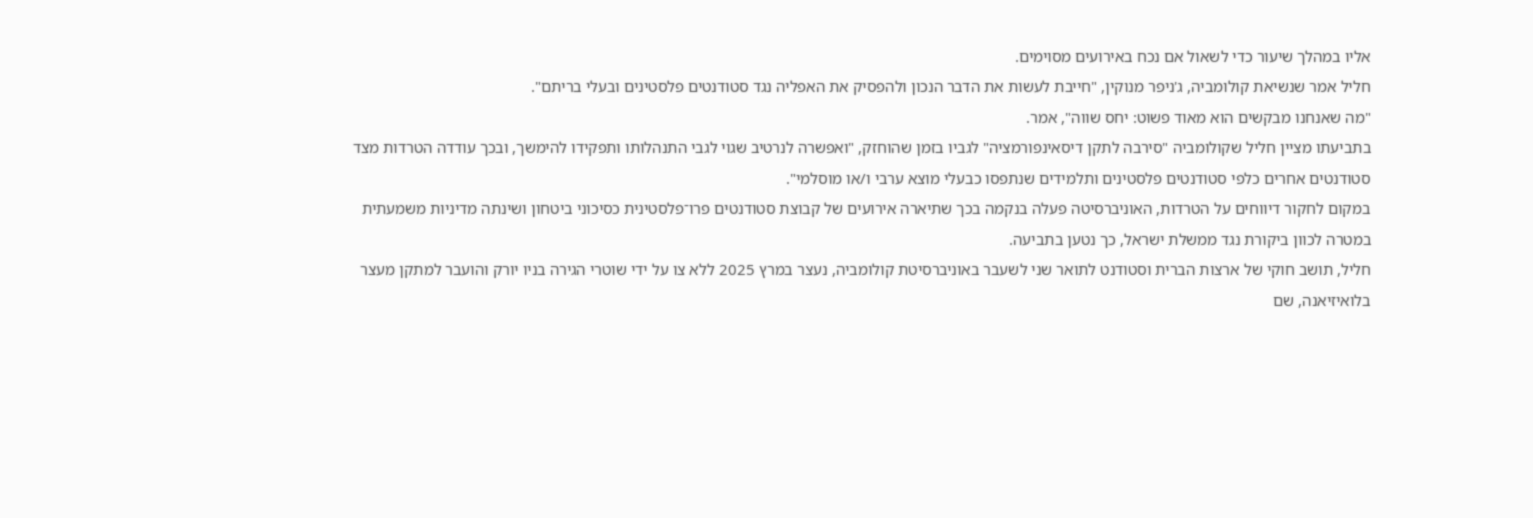אליו במהלך שיעור כדי לשאול אם נכח באירועים מסוימים.
חליל אמר שנשיאת קולומביה, ג'ניפר מנוקין, "חייבת לעשות את הדבר הנכון ולהפסיק את האפליה נגד סטודנטים פלסטינים ובעלי בריתם".
"מה שאנחנו מבקשים הוא מאוד פשוט: יחס שווה", אמר.
בתביעתו מציין חליל שקולומביה "סירבה לתקן דיסאינפורמציה" לגביו בזמן שהוחזק, "ואפשרה לנרטיב שגוי לגבי התנהלותו ותפקידו להימשך, ובכך עודדה הטרדות מצד סטודנטים אחרים כלפי סטודנטים פלסטינים ותלמידים שנתפסו כבעלי מוצא ערבי ו/או מוסלמי".
במקום לחקור דיווחים על הטרדות, האוניברסיטה פעלה בנקמה בכך שתיארה אירועים של קבוצת סטודנטים פרו־פלסטינית כסיכוני ביטחון ושינתה מדיניות משמעתית במטרה לכוון ביקורת נגד ממשלת ישראל, כך נטען בתביעה.
חליל, תושב חוקי של ארצות הברית וסטודנט לתואר שני לשעבר באוניברסיטת קולומביה, נעצר במרץ 2025 ללא צו על ידי שוטרי הגירה בניו יורק והועבר למתקן מעצר בלואיזיאנה, שם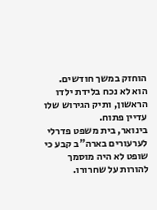הוחזק במשך חודשים.
הוא לא נכח בלידת ילדו הראשון, ותיק הגירוש שלו עדיין פתוח.
בינואר, בית משפט פדרלי לערעורים בארה"ב קבע כי שופט לא היה מוסמך להורות על שחרורו.